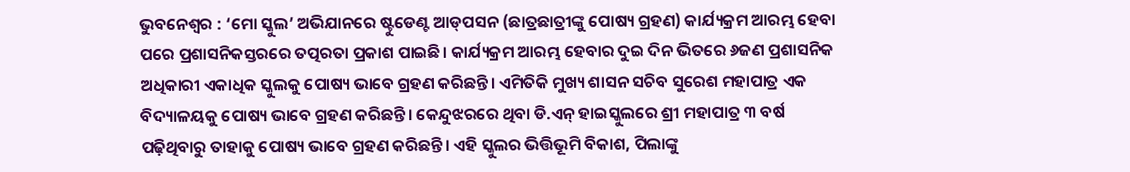ଭୁବନେଶ୍ୱର : ‘ମୋ ସ୍କୁଲ’ ଅଭିଯାନରେ ଷ୍ଟୁଡେଣ୍ଟ ଆଡ୍‌ପସନ (ଛାତ୍ରଛାତ୍ରୀଙ୍କୁ ପୋଷ୍ୟ ଗ୍ରହଣ) କାର୍ଯ୍ୟକ୍ରମ ଆରମ୍ଭ ହେବା ପରେ ପ୍ରଶାସନିକସ୍ତରରେ ତତ୍ପରତା ପ୍ରକାଶ ପାଇଛି। କାର୍ଯ୍ୟକ୍ରମ ଆରମ୍ଭ ହେବାର ଦୁଇ ଦିନ ଭିତରେ ୬ଜଣ ପ୍ରଶାସନିକ ଅଧିକାରୀ ଏକାଧିକ ସ୍କୁଲକୁ ପୋଷ୍ୟ ଭାବେ ଗ୍ରହଣ କରିଛନ୍ତି। ଏମିତିକି ମୁଖ୍ୟ ଶାସନ ସଚିବ ସୁରେଶ ମହାପାତ୍ର ଏକ ବିଦ୍ୟାଳୟକୁ ପୋଷ୍ୟ ଭାବେ ଗ୍ରହଣ କରିଛନ୍ତି। କେନ୍ଦୁଝରରେ ଥିବା ଡି.ଏନ୍ ହାଇସ୍କୁଲରେ ଶ୍ରୀ ମହାପାତ୍ର ୩ ବର୍ଷ ପଢ଼ିଥିବାରୁ ତାହାକୁ ପୋଷ୍ୟ ଭାବେ ଗ୍ରହଣ କରିଛନ୍ତି। ଏହି ସ୍କୁଲର ଭିତ୍ତିଭୂମି ବିକାଶ, ପିଲାଙ୍କୁ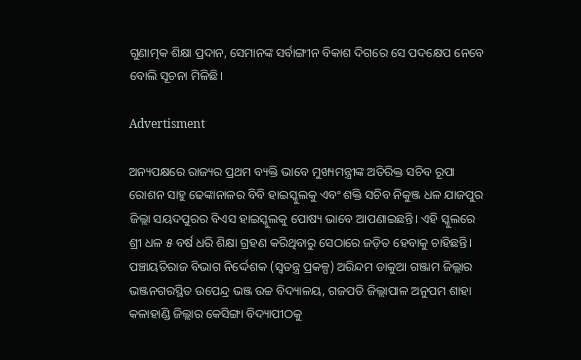ଗୁଣାତ୍ମକ ଶିକ୍ଷା ପ୍ରଦାନ, ସେମାନଙ୍କ ସର୍ବାଙ୍ଗୀନ ବିକାଶ ଦିଗରେ ସେ ପଦକ୍ଷେପ ନେବେ ବୋଲି ସୂଚନା ମିଳିଛି।

Advertisment

ଅନ୍ୟପକ୍ଷ‌ରେ ରାଜ୍ୟର ପ୍ରଥମ ବ୍ୟକ୍ତି ଭାବେ ମୁଖ୍ୟମନ୍ତ୍ରୀଙ୍କ ଅତିରିକ୍ତ ସଚିବ ରୂପା ରୋଶନ ସାହୁ ଢେଙ୍କାନାଳର ବିବି ହାଇସ୍କୁଲକୁ ଏବଂ ଶକ୍ତି ସଚିବ ନିକୁଞ୍ଜ ଧଳ ଯାଜପୁର ଜିଲ୍ଲା ସୟଦପୁରର ବିଏସ ହାଇସ୍କୁଲକୁ ପୋଷ୍ୟ ଭାବେ ଆପଣାଇଛନ୍ତି। ଏହି ସ୍କୁଲରେ ଶ୍ରୀ ଧଳ ୫ ବର୍ଷ ଧରି ଶିକ୍ଷା ଗ୍ରହଣ କରିଥିବାରୁ ସେଠାରେ ଜଡ଼ିତ ହେବାକୁ ଚାହିଛନ୍ତି। ପଞ୍ଚାୟତିରାଜ ବିଭାଗ ନିର୍ଦ୍ଦେଶକ (ସ୍ୱତନ୍ତ୍ର ପ୍ରକଳ୍ପ) ଅରିନ୍ଦମ ଡାକୁଆ ଗଞ୍ଜାମ ଜିଲ୍ଲାର ଭଞ୍ଜନଗରସ୍ଥିତ ଉପେନ୍ଦ୍ର ଭଞ୍ଜ ଉଚ୍ଚ ବିଦ୍ୟାଳୟ, ଗଜପତି ଜିଲ୍ଲାପାଳ ଅନୁପମ ଶାହା କଳାହାଣ୍ଡି ଜିଲ୍ଲାର କେସିଙ୍ଗା ବିଦ୍ୟାପୀଠକୁ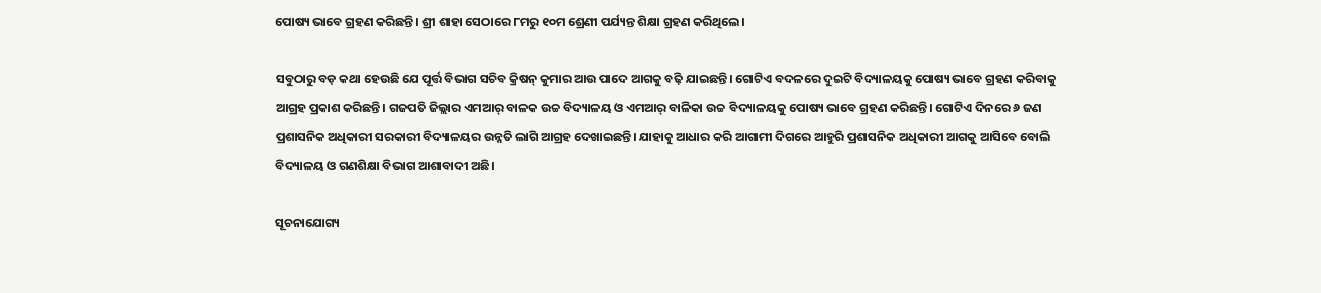ପୋଷ୍ୟ ଭାବେ ଗ୍ରହଣ କରିଛନ୍ତି। ଶ୍ରୀ ଶାହା ସେଠାରେ ୮ମରୁ ୧୦ମ ଶ୍ରେଣୀ ପର୍ଯ୍ୟନ୍ତ ଶିକ୍ଷା ଗ୍ରହଣ କରିଥିଲେ।

ସବୁଠାରୁ ବଡ଼ କଥା ହେଉଛି ଯେ ପୂର୍ତ୍ତ ବିଭାଗ ସଚିବ କ୍ରିଷନ୍‌ କୁମାର ଆଉ ପାଦେ ଆଗକୁ ବଢ଼ି ଯାଇଛନ୍ତି। ଗୋଟିଏ ବଦଳରେ ଦୁଇଟି ବିଦ୍ୟାଳୟକୁ ପୋଷ୍ୟ ଭାବେ ଗ୍ରହଣ କରିବାକୁ ଆଗ୍ରହ ପ୍ରକାଶ କରିଛନ୍ତି। ଗଜପତି ଜିଲ୍ଲାର ଏମଆର୍‌ ବାଳକ ଉଚ୍ଚ ବିଦ୍ୟାଳୟ ଓ ଏମଆର୍‌ ବାଳିକା ଉଚ୍ଚ ବିଦ୍ୟାଳୟକୁ ପୋଷ୍ୟ ଭାବେ ଗ୍ରହଣ କରିଛନ୍ତି। ଗୋଟିଏ ଦିନରେ ୬ ଜଣ ପ୍ରଶାସନିକ ଅଧିକାରୀ ସରକାରୀ ବିଦ୍ୟାଳୟର ଉନ୍ନତି ଲାଗି ଆଗ୍ରହ ଦେଖାଇଛନ୍ତି। ଯାହାକୁ ଆଧାର କରି ଆଗାମୀ ଦିଗରେ ଆହୁରି ପ୍ରଶାସନିକ ଅଧିକାରୀ ଆଗକୁ ଆସିବେ ବୋଲି ବିଦ୍ୟାଳୟ ଓ ଗଣଶିକ୍ଷା ବିଭାଗ ଆଶାବାଦୀ ଅଛି।

ସୂଚନାଯୋଗ୍ୟ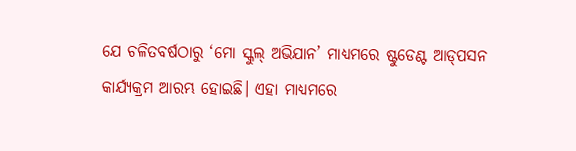ଯେ ଚଳିତବର୍ଷଠାରୁ ‘ମୋ ସ୍କୁଲ୍ ଅଭିଯାନ’ ମାଧ୍ୟମରେ ଷ୍ଟୁଡେଣ୍ଟ ଆଡ୍‌ପସନ କାର୍ଯ୍ୟକ୍ରମ ଆରମ୍ଭ ହୋଇଛି। ଏହା ମାଧ୍ୟମରେ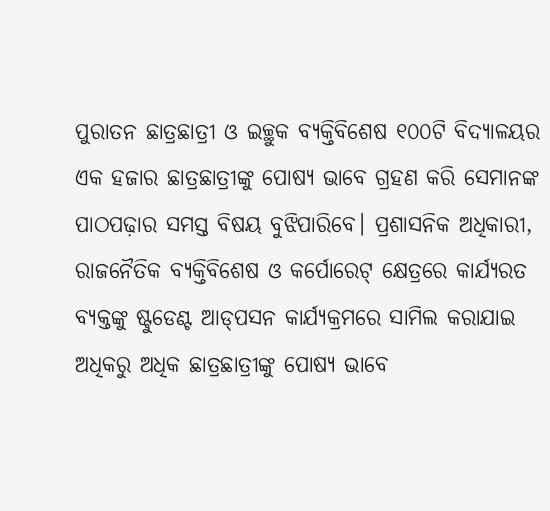ପୁରାତନ ଛାତ୍ରଛାତ୍ରୀ ଓ ଇଚ୍ଛୁକ ବ୍ୟକ୍ତିବିଶେଷ ୧୦୦ଟି ବିଦ୍ୟାଳୟର ଏକ ହଜାର ଛାତ୍ରଛାତ୍ରୀଙ୍କୁ ପୋଷ୍ୟ ଭାବେ ଗ୍ରହଣ କରି ସେମାନଙ୍କ ପାଠପଢ଼ାର ସମସ୍ତ ବିଷୟ ବୁଝିପାରିବେ। ପ୍ରଶାସନିକ ଅଧିକାରୀ, ରାଜନୈତିକ ବ୍ୟକ୍ତିବିଶେଷ ଓ କର୍ପୋରେଟ୍ କ୍ଷେତ୍ରରେ କାର୍ଯ୍ୟରତ ବ୍ୟକ୍ତଙ୍କୁ ଷ୍ଟୁଡେଣ୍ଟ ଆଡ୍‌ପସନ କାର୍ଯ୍ୟକ୍ରମରେ ସାମିଲ କରାଯାଇ ଅଧିକରୁ ଅଧିକ ଛାତ୍ରଛାତ୍ରୀଙ୍କୁ ପୋଷ୍ୟ ଭାବେ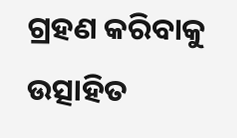ଗ୍ରହଣ କରିବାକୁ ଉତ୍ସାହିତ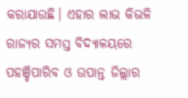କରାଯାଉଛି। ଏହାର ଲାଭ କିଭଳି ରାଜ୍ୟର ସମସ୍ତ ବିଦ୍ୟାଳୟରେ ପହଞ୍ଚିପାରିବ ଓ ଉପାନ୍ତ ଜିଲ୍ଲାର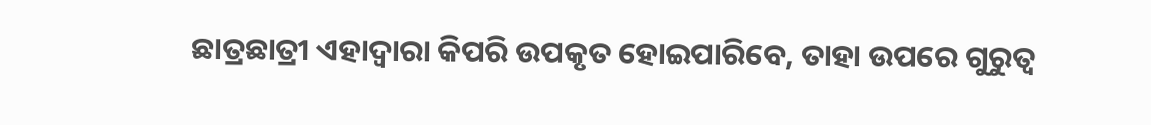ଛାତ୍ରଛାତ୍ରୀ ଏହାଦ୍ୱାରା କିପରି ଉପକୃତ ହୋଇପାରିବେ, ତାହା ଉପରେ ଗୁରୁତ୍ୱ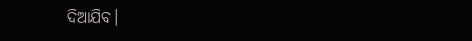ଦିଆଯିବ।